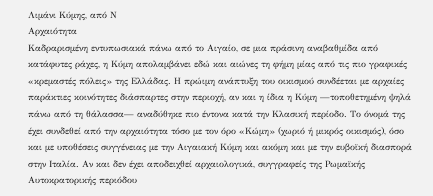Λιμάνι Κύμης, από Ν
Αρχαιότητα
Καδραρισμένη εντυπωσιακά πάνω από το Αιγαίο, σε μια πράσινη αναβαθμίδα από κατάφυτες ράχες, η Κύμη απολαμβάνει εδώ και αιώνες τη φήμη μίας από τις πιο γραφικές «κρεμαστές πόλεις» της Ελλάδας. Η πρώιμη ανάπτυξη του οικισμού συνδέεται με αρχαίες παράκτιες κοινότητες διάσπαρτες στην περιοχή, αν και η ίδια η Κύμη —τοποθετημένη ψηλά πάνω από τη θάλασσα— αναδύθηκε πιο έντονα κατά την Κλασική περίοδο. Το όνομά της έχει συνδεθεί από την αρχαιότητα τόσο με τον όρο «Κώμη» (χωριό ή μικρός οικισμός), όσο και με υποθέσεις συγγένειας με την Αιγαιακή Κύμη και ακόμη και με την ευβοϊκή διασπορά στην Ιταλία. Αν και δεν έχει αποδειχθεί αρχαιολογικά, συγγραφείς της Ρωμαϊκής Αυτοκρατορικής περιόδου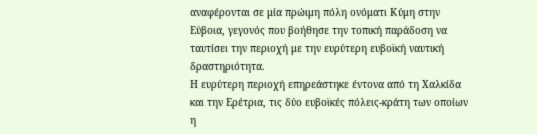αναφέρονται σε μία πρώιμη πόλη ονόματι Κύμη στην Εύβοια, γεγονός που βοήθησε την τοπική παράδοση να ταυτίσει την περιοχή με την ευρύτερη ευβοϊκή ναυτική δραστηριότητα.
Η ευρύτερη περιοχή επηρεάστηκε έντονα από τη Χαλκίδα και την Ερέτρια, τις δύο ευβοϊκές πόλεις-κράτη των οποίων η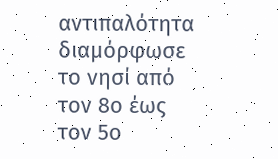αντιπαλότητα διαμόρφωσε το νησί από τον 8ο έως τον 5ο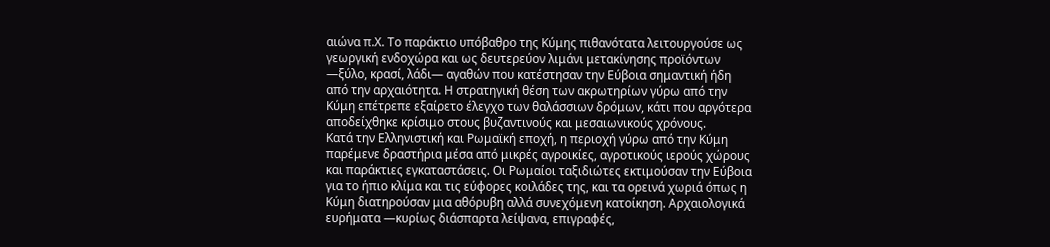αιώνα π.Χ. Το παράκτιο υπόβαθρο της Κύμης πιθανότατα λειτουργούσε ως γεωργική ενδοχώρα και ως δευτερεύον λιμάνι μετακίνησης προϊόντων —ξύλο, κρασί, λάδι— αγαθών που κατέστησαν την Εύβοια σημαντική ήδη από την αρχαιότητα. Η στρατηγική θέση των ακρωτηρίων γύρω από την Κύμη επέτρεπε εξαίρετο έλεγχο των θαλάσσιων δρόμων, κάτι που αργότερα αποδείχθηκε κρίσιμο στους βυζαντινούς και μεσαιωνικούς χρόνους.
Κατά την Ελληνιστική και Ρωμαϊκή εποχή, η περιοχή γύρω από την Κύμη παρέμενε δραστήρια μέσα από μικρές αγροικίες, αγροτικούς ιερούς χώρους και παράκτιες εγκαταστάσεις. Οι Ρωμαίοι ταξιδιώτες εκτιμούσαν την Εύβοια για το ήπιο κλίμα και τις εύφορες κοιλάδες της, και τα ορεινά χωριά όπως η Κύμη διατηρούσαν μια αθόρυβη αλλά συνεχόμενη κατοίκηση. Αρχαιολογικά ευρήματα —κυρίως διάσπαρτα λείψανα, επιγραφές,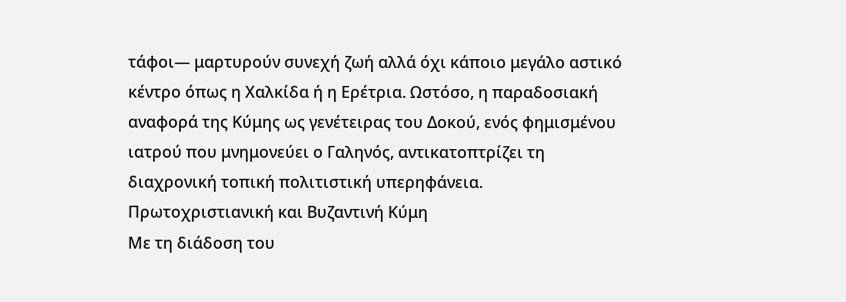τάφοι— μαρτυρούν συνεχή ζωή αλλά όχι κάποιο μεγάλο αστικό κέντρο όπως η Χαλκίδα ή η Ερέτρια. Ωστόσο, η παραδοσιακή αναφορά της Κύμης ως γενέτειρας του Δοκού, ενός φημισμένου ιατρού που μνημονεύει ο Γαληνός, αντικατοπτρίζει τη διαχρονική τοπική πολιτιστική υπερηφάνεια.
Πρωτοχριστιανική και Βυζαντινή Κύμη
Με τη διάδοση του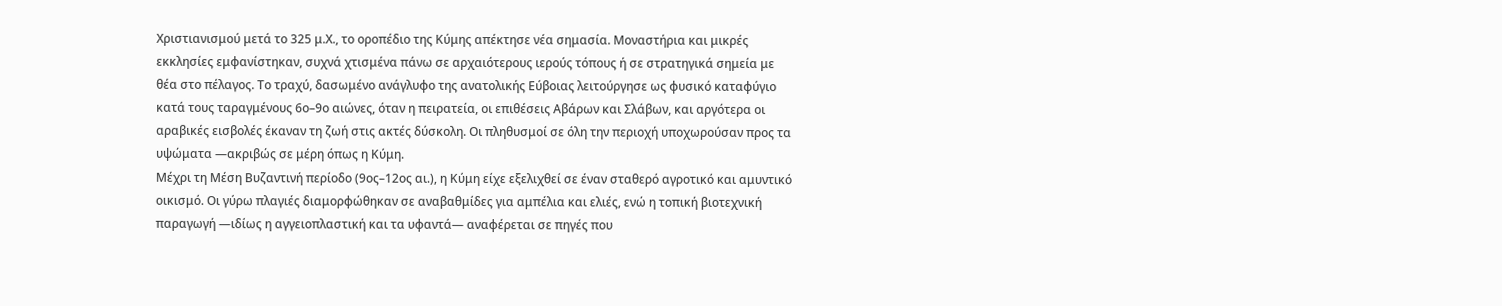Χριστιανισμού μετά το 325 μ.Χ., το οροπέδιο της Κύμης απέκτησε νέα σημασία. Μοναστήρια και μικρές εκκλησίες εμφανίστηκαν, συχνά χτισμένα πάνω σε αρχαιότερους ιερούς τόπους ή σε στρατηγικά σημεία με θέα στο πέλαγος. Το τραχύ, δασωμένο ανάγλυφο της ανατολικής Εύβοιας λειτούργησε ως φυσικό καταφύγιο κατά τους ταραγμένους 6ο–9ο αιώνες, όταν η πειρατεία, οι επιθέσεις Αβάρων και Σλάβων, και αργότερα οι αραβικές εισβολές έκαναν τη ζωή στις ακτές δύσκολη. Οι πληθυσμοί σε όλη την περιοχή υποχωρούσαν προς τα υψώματα —ακριβώς σε μέρη όπως η Κύμη.
Μέχρι τη Μέση Βυζαντινή περίοδο (9ος–12ος αι.), η Κύμη είχε εξελιχθεί σε έναν σταθερό αγροτικό και αμυντικό οικισμό. Οι γύρω πλαγιές διαμορφώθηκαν σε αναβαθμίδες για αμπέλια και ελιές, ενώ η τοπική βιοτεχνική παραγωγή —ιδίως η αγγειοπλαστική και τα υφαντά— αναφέρεται σε πηγές που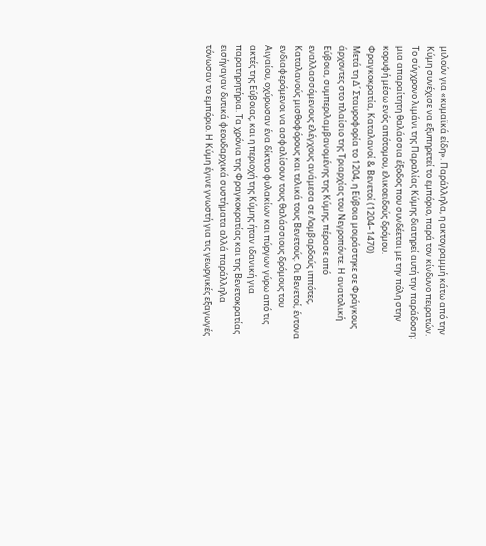μιλούν για «κυμαϊκά είδη». Παράλληλα, η ακτογραμμή κάτω από την Κύμη συνέχισε να εξυπηρετεί το εμπόριο, παρά τον κίνδυνο πειρατών. Το σύγχρονο λιμάνι της Παραλίας Κύμης διατηρεί αυτή την παράδοση: μια απαραίτητη θαλάσσια έξοδος που συνδέεται με την πόλη στην κορυφή μέσω ενός απότομου, ελικοειδούς δρόμου.
Φραγκοκρατία, Καταλανοί & Βενετοί (1204–1470)
Μετά τη Δ΄ Σταυροφορία το 1204, η Εύβοια μοιράστηκε σε Φράγκους άρχοντες στο πλαίσιο της Τριαρχίας του Νεγροπόντε. Η ανατολική Εύβοια, συμπεριλαμβανομένης της Κύμης, πέρασε από εναλλασσόμενους ελέγχους ανάμεσα σε Λομβαρδούς ιππότες, Καταλανούς μισθοφόρους και τελικά τους Βενετούς. Οι Βενετοί, έντονα ενδιαφερόμενοι να ασφαλίσουν τους θαλάσσιους δρόμους του Αιγαίου, οχύρωσαν ένα δίκτυο φυλακίων και πύργων γύρω από τις ακτές της Εύβοιας, και η περιοχή της Κύμης ήταν ιδανική για παρατηρητήρια. Τα χρόνια της Φραγκοκρατίας και της Βενετοκρατίας εισήγαγαν δυτικά φεουδαρχικά συστήματα αλλά παράλληλα τόνωσαν το εμπόριο. Η Κύμη έγινε γνωστή για τις γεωργικές εξαγωγές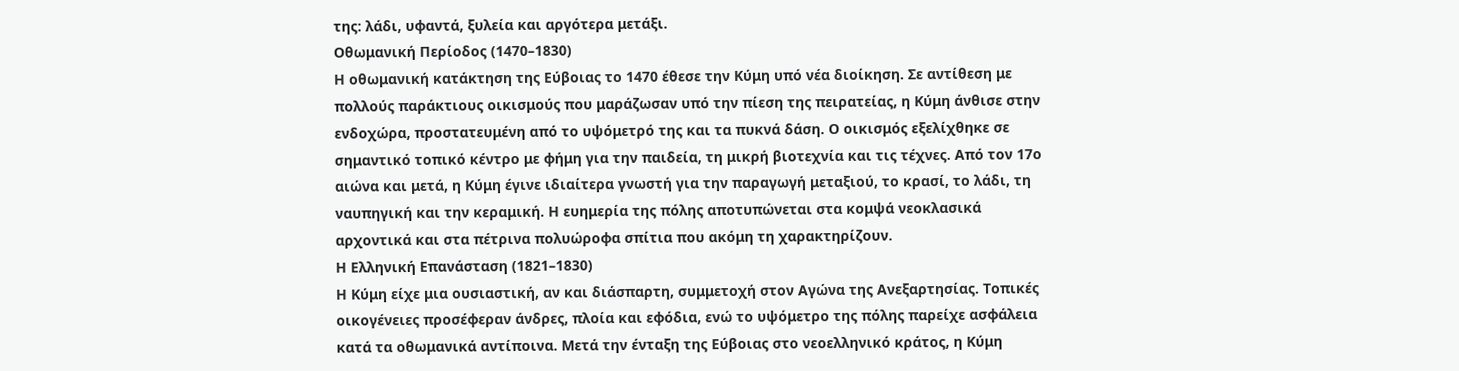της: λάδι, υφαντά, ξυλεία και αργότερα μετάξι.
Οθωμανική Περίοδος (1470–1830)
Η οθωμανική κατάκτηση της Εύβοιας το 1470 έθεσε την Κύμη υπό νέα διοίκηση. Σε αντίθεση με πολλούς παράκτιους οικισμούς που μαράζωσαν υπό την πίεση της πειρατείας, η Κύμη άνθισε στην ενδοχώρα, προστατευμένη από το υψόμετρό της και τα πυκνά δάση. Ο οικισμός εξελίχθηκε σε σημαντικό τοπικό κέντρο με φήμη για την παιδεία, τη μικρή βιοτεχνία και τις τέχνες. Από τον 17ο αιώνα και μετά, η Κύμη έγινε ιδιαίτερα γνωστή για την παραγωγή μεταξιού, το κρασί, το λάδι, τη ναυπηγική και την κεραμική. Η ευημερία της πόλης αποτυπώνεται στα κομψά νεοκλασικά αρχοντικά και στα πέτρινα πολυώροφα σπίτια που ακόμη τη χαρακτηρίζουν.
Η Ελληνική Επανάσταση (1821–1830)
Η Κύμη είχε μια ουσιαστική, αν και διάσπαρτη, συμμετοχή στον Αγώνα της Ανεξαρτησίας. Τοπικές οικογένειες προσέφεραν άνδρες, πλοία και εφόδια, ενώ το υψόμετρο της πόλης παρείχε ασφάλεια κατά τα οθωμανικά αντίποινα. Μετά την ένταξη της Εύβοιας στο νεοελληνικό κράτος, η Κύμη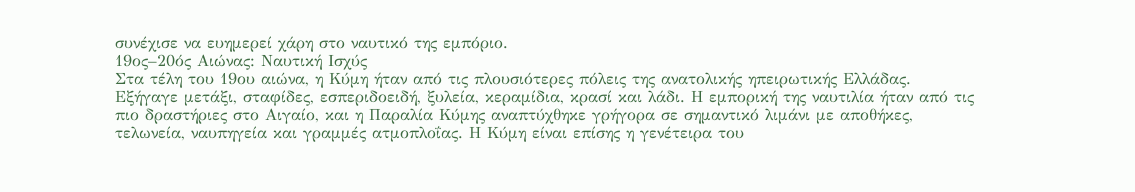συνέχισε να ευημερεί χάρη στο ναυτικό της εμπόριο.
19ος–20ός Αιώνας: Ναυτική Ισχύς
Στα τέλη του 19ου αιώνα, η Κύμη ήταν από τις πλουσιότερες πόλεις της ανατολικής ηπειρωτικής Ελλάδας. Εξήγαγε μετάξι, σταφίδες, εσπεριδοειδή, ξυλεία, κεραμίδια, κρασί και λάδι. Η εμπορική της ναυτιλία ήταν από τις πιο δραστήριες στο Αιγαίο, και η Παραλία Κύμης αναπτύχθηκε γρήγορα σε σημαντικό λιμάνι με αποθήκες, τελωνεία, ναυπηγεία και γραμμές ατμοπλοΐας. Η Κύμη είναι επίσης η γενέτειρα του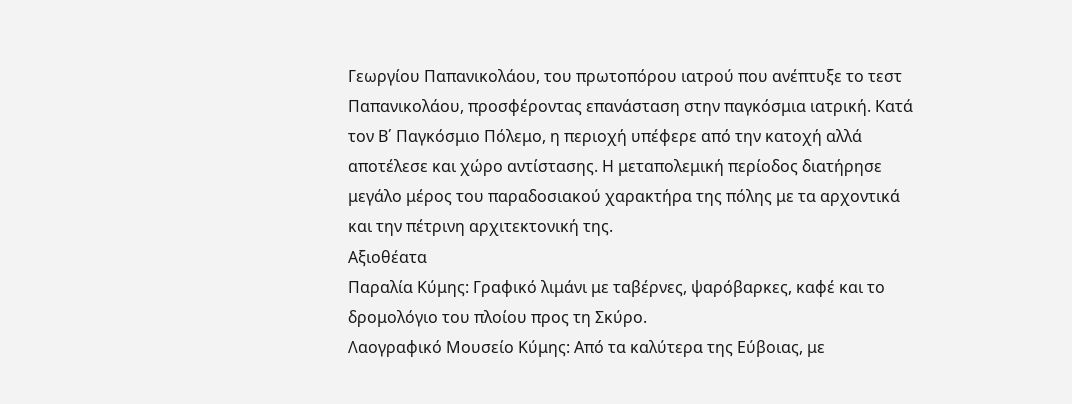Γεωργίου Παπανικολάου, του πρωτοπόρου ιατρού που ανέπτυξε το τεστ Παπανικολάου, προσφέροντας επανάσταση στην παγκόσμια ιατρική. Κατά τον Β΄ Παγκόσμιο Πόλεμο, η περιοχή υπέφερε από την κατοχή αλλά αποτέλεσε και χώρο αντίστασης. Η μεταπολεμική περίοδος διατήρησε μεγάλο μέρος του παραδοσιακού χαρακτήρα της πόλης με τα αρχοντικά και την πέτρινη αρχιτεκτονική της.
Αξιοθέατα
Παραλία Κύμης: Γραφικό λιμάνι με ταβέρνες, ψαρόβαρκες, καφέ και το δρομολόγιο του πλοίου προς τη Σκύρο.
Λαογραφικό Μουσείο Κύμης: Από τα καλύτερα της Εύβοιας, με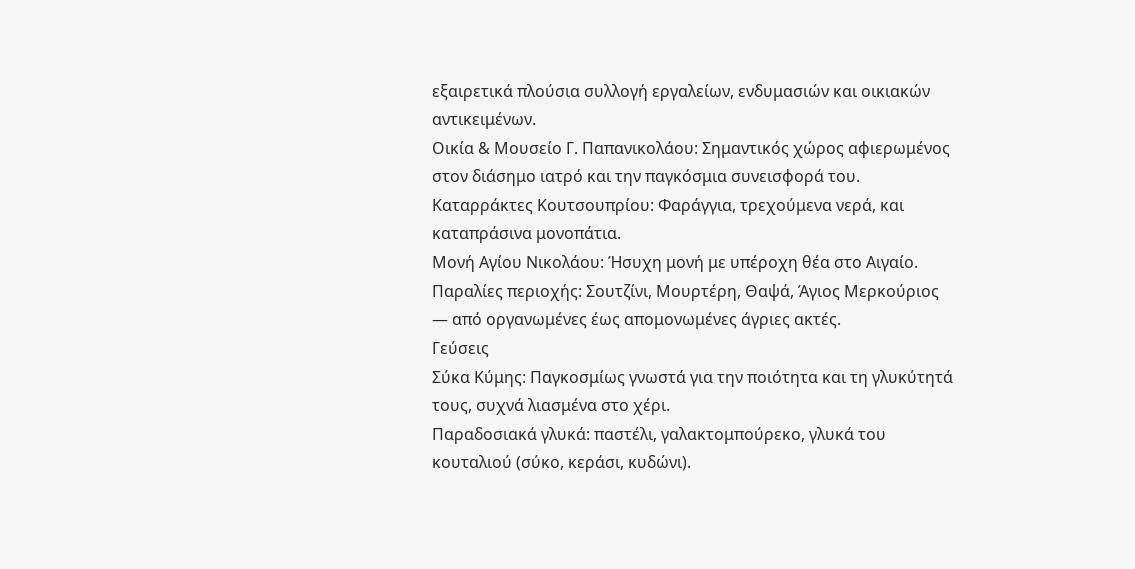εξαιρετικά πλούσια συλλογή εργαλείων, ενδυμασιών και οικιακών αντικειμένων.
Οικία & Μουσείο Γ. Παπανικολάου: Σημαντικός χώρος αφιερωμένος στον διάσημο ιατρό και την παγκόσμια συνεισφορά του.
Καταρράκτες Κουτσουπρίου: Φαράγγια, τρεχούμενα νερά, και καταπράσινα μονοπάτια.
Μονή Αγίου Νικολάου: Ήσυχη μονή με υπέροχη θέα στο Αιγαίο.
Παραλίες περιοχής: Σουτζίνι, Μουρτέρη, Θαψά, Άγιος Μερκούριος — από οργανωμένες έως απομονωμένες άγριες ακτές.
Γεύσεις
Σύκα Κύμης: Παγκοσμίως γνωστά για την ποιότητα και τη γλυκύτητά τους, συχνά λιασμένα στο χέρι.
Παραδοσιακά γλυκά: παστέλι, γαλακτομπούρεκο, γλυκά του κουταλιού (σύκο, κεράσι, κυδώνι).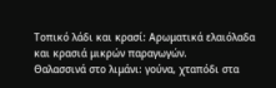Τοπικό λάδι και κρασί: Αρωματικά ελαιόλαδα και κρασιά μικρών παραγωγών.
Θαλασσινά στο λιμάνι: γούνα, χταπόδι στα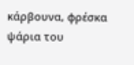κάρβουνα, φρέσκα ψάρια του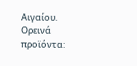Αιγαίου.
Ορεινά προϊόντα: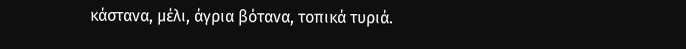κάστανα, μέλι, άγρια βότανα, τοπικά τυριά.